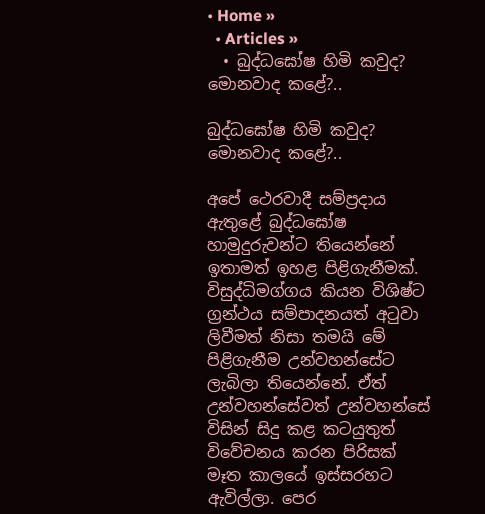• Home »
  • Articles »
  • බුද්ධඝෝෂ හිමි කවුද? මොනවාද කළේ?..

බුද්ධඝෝෂ හිමි කවුද? මොනවාද කළේ?..

අපේ ථෙරවාදී සම්ප්‍රදාය ඇතුළේ බුද්ධඝෝෂ හාමුදුරුවන්ට තියෙන්නේ ඉතාමත් ඉහළ පිළිගැනීමක්. විසුද්ධිමග්ගය කියන විශිෂ්ට ග්‍රන්ථය සම්පාදනයත් අටුවා ලිවීමත් නිසා තමයි මේ පිළිගැනීම උන්වහන්සේට ලැබිලා තියෙන්නේ. ඒත් උන්වහන්සේවත් උන්වහන්සේ විසින් සිදු කළ කටයුතුත් විවේචනය කරන පිරිසක් මෑත කාලයේ ඉස්සරහට ඇවිල්ලා. පෙර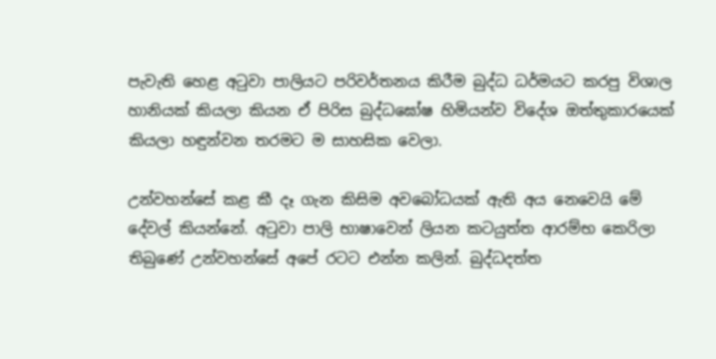පැවැති හෙළ අටුවා පාලියට පරිවර්තනය කිරීම බුද්ධ ධර්මයට කරපු විශාල හානියක් කියලා කියන ඒ පිරිස බුද්ධඝෝෂ හිමියන්ව විදේශ ඔත්තුකාරයෙක් කියලා හඳුන්වන තරමට ම සාහසික වෙලා.

උන්වහන්සේ කළ කී දෑ ගැන කිසිම අවබෝධයක් ඇති අය නෙවෙයි මේ දේවල් කියන්නේ. අටුවා පාලි භාෂාවෙන් ලියන කටයුත්ත ආරම්භ කෙරිලා තිබුණේ උන්වහන්සේ අපේ රටට එන්න කලින්. බුද්ධදත්ත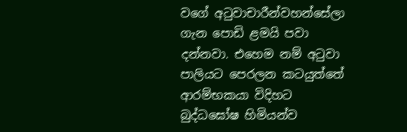වගේ අටුවාචාරීන්වහන්සේලා ගැන පොඩි ළමයි පවා දන්නවා. එහෙම නම් අටුවා පාලියට පෙරලන කටයුත්තේ ආරම්භකයා විදිහට බුද්ධඝෝෂ හිමියන්ව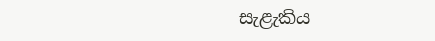සැළැකිය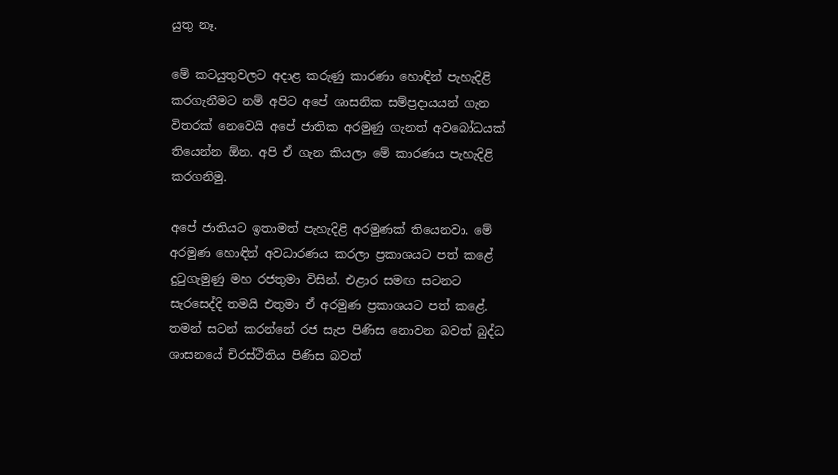යුතු නෑ.

මේ කටයුතුවලට අදාළ කරුණු කාරණා හොඳින් පැහැදිළි කරගැනීමට නම් අපිට අපේ ශාසනික සම්ප්‍රදායයන් ගැන විතරක් නෙවෙයි අපේ ජාතික අරමුණු ගැනත් අවබෝධයක් තියෙන්න ඕන. අපි ඒ ගැන කියලා මේ කාරණය පැහැදිළි කරගනිමු.

අපේ ජාතියට ඉතාමත් පැහැදිළි අරමුණක් තියෙනවා. මේ අරමුණ හොඳින් අවධාරණය කරලා ප්‍රකාශයට පත් කළේ දුටුගැමුණු මහ රජතුමා විසින්. එළාර සමඟ සටනට සැරසෙද්දි තමයි එතුමා ඒ අරමුණ ප්‍රකාශයට පත් කළේ. තමන් සටන් කරන්නේ රජ සැප පිණිස නොවන බවත් බුද්ධ ශාසනයේ චිරස්ථිතිය පිණිස බවත්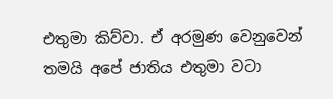එතුමා කිව්වා. ඒ අරමුණ වෙනුවෙන් තමයි අපේ ජාතිය එතුමා වටා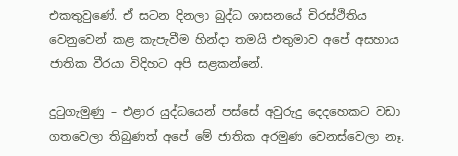එකතුවුණේ. ඒ සටන දිනලා බුද්ධ ශාසනයේ චිරස්ථිතිය වෙනුවෙන් කළ කැපැවීම හින්දා තමයි එතුමාව අපේ අසහාය ජාතික වීරයා විදිහට අපි සළකන්නේ.

දුටුගැමුණු – එළාර යුද්ධයෙන් පස්සේ අවුරුදු දෙදහෙකට වඩා ගතවෙලා තිබුණත් අපේ මේ ජාතික අරමුණ වෙනස්වෙලා නෑ.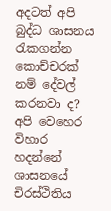අදටත් අපි බුද්ධ ශාසනය රැකගන්න කොච්චරක් නම් දේවල් කරනවා ද? අපි වෙහෙර විහාර හදන්නේ ශාසනයේ චිරස්ථිතිය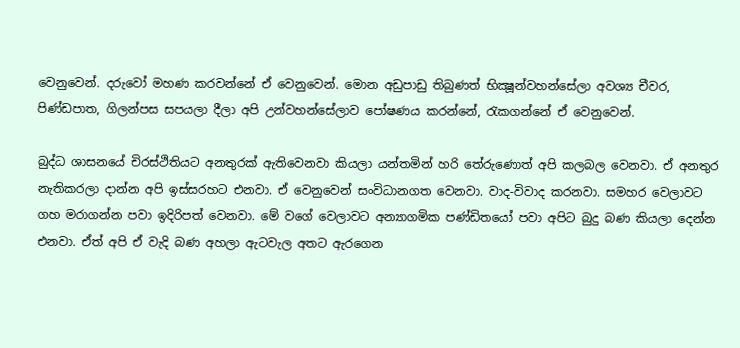වෙනුවෙන්. දරුවෝ මහණ කරවන්නේ ඒ වෙනුවෙන්. මොන අඩුපාඩු තිබුණත් භික්‍ෂූන්වහන්සේලා අවශ්‍ය චීවර, පිණ්ඩපාත, ගිලන්පස සපයලා දීලා අපි උන්වහන්සේලාව පෝෂණය කරන්නේ, රැකගන්නේ ඒ වෙනුවෙන්.

බුද්ධ ශාසනයේ චිරස්ථිතියට අනතුරක් ඇතිවෙනවා කියලා යන්තමින් හරි තේරුණොත් අපි කලබල වෙනවා. ඒ අනතුර නැතිකරලා දාන්න අපි ඉස්සරහට එනවා. ඒ වෙනුවෙන් සංවිධානගත වෙනවා. වාද-විවාද කරනවා. සමහර වෙලාවට ගහ මරාගන්න පවා ඉදිරිපත් වෙනවා. මේ වගේ වෙලාවට අන්‍යාගමික පණ්ඩිතයෝ පවා අපිට බුදු බණ කියලා දෙන්න එනවා. ඒත් අපි ඒ වැදි බණ අහලා ඇටවැල අතට ඇරගෙන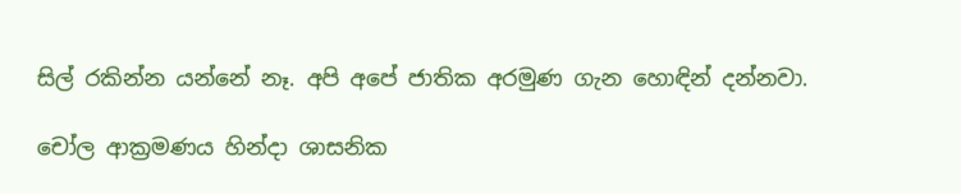සිල් රකින්න යන්නේ නෑ. අපි අපේ ජාතික අරමුණ ගැන හොඳින් දන්නවා.

චෝල ආක්‍රමණය හින්දා ශාසනික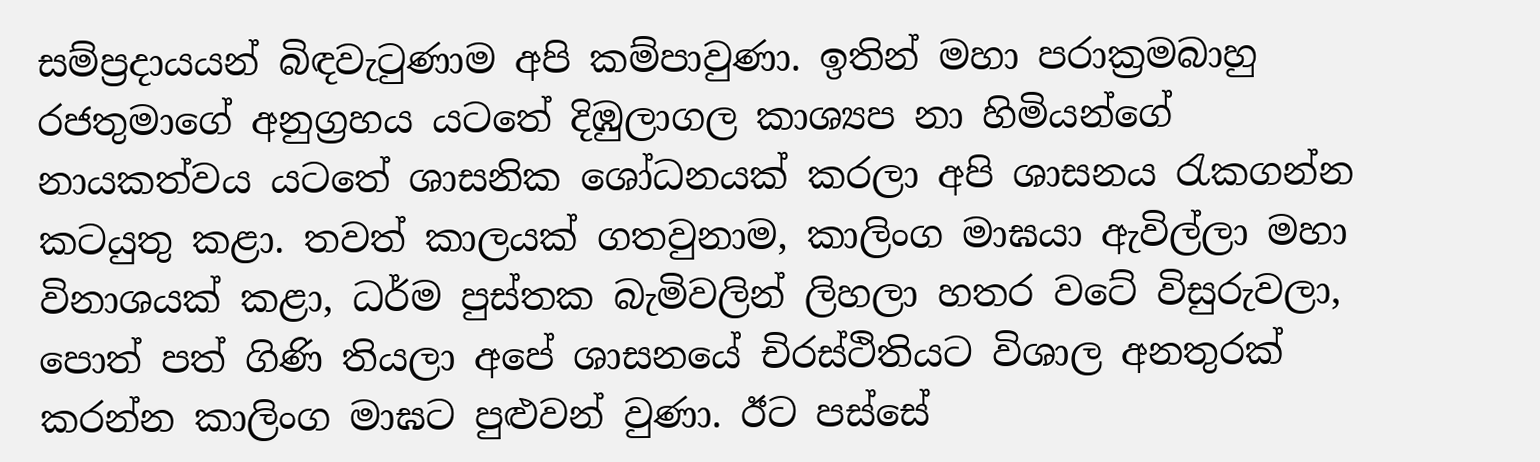සම්ප්‍රදායයන් බිඳවැටුණාම අපි කම්පාවුණා. ඉතින් මහා පරාක්‍රමබාහු රජතුමාගේ අනුග්‍රහය යටතේ දිඹුලාගල කාශ්‍යප නා හිමියන්ගේ නායකත්වය යටතේ ශාසනික ශෝධනයක් කරලා අපි ශාසනය රැකගන්න කටයුතු කළා. තවත් කාලයක් ගතවුනාම, කාලිංග මාඝයා ඇවිල්ලා මහා විනාශයක් කළා, ධර්ම පුස්තක බැමිවලින් ලිහලා හතර වටේ විසුරුවලා, පොත් පත් ගිණි තියලා අපේ ශාසනයේ චිරස්ථිතියට විශාල අනතුරක් කරන්න කාලිංග මාඝට පුළුවන් වුණා. ඊට පස්සේ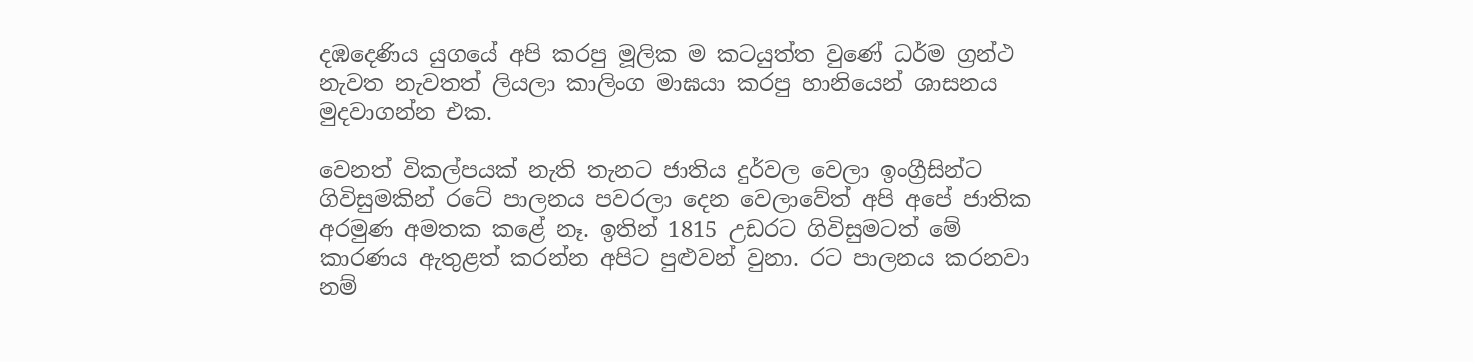දඹදෙණිය යුගයේ අපි කරපු මූලික ම කටයුත්ත වුණේ ධර්ම ග්‍රන්ථ නැවත නැවතත් ලියලා කාලිංග මාඝයා කරපු හානියෙන් ශාසනය මුදවාගන්න එක.

වෙනත් විකල්පයක් නැති තැනට ජාතිය දුර්වල වෙලා ඉංග්‍රීසින්ට ගිවිසුමකින් රටේ පාලනය පවරලා දෙන වෙලාවේත් අපි අපේ ජාතික අරමුණ අමතක කළේ නෑ. ඉතින් 1815 උඩරට ගිවිසුමටත් මේ කාරණය ඇතුළත් කරන්න අපිට පුළුවන් වුනා. රට පාලනය කරනවා නම්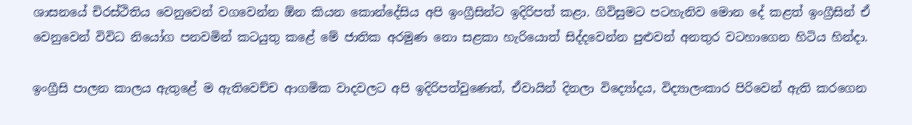ශාසනයේ චිරස්ථිතිය වෙනුවෙන් වගවෙන්න ඕන කියන කොන්දේසිය අපි ඉංග්‍රීසින්ට ඉදිරිපත් කළා. ගිවිසුමට පටහැනිව මොන දේ කළත් ඉංග්‍රීසින් ඒ වෙනුවෙන් විවිධ නියෝග පනවමින් කටයුතු කළේ මේ ජාතික අරමුණ නො සළකා හැරියොත් සිද්දවෙන්න පුළුවන් අනතුර වටහාගෙන හිටිය හින්දා.

ඉංග්‍රීසි පාලන කාලය ඇතුළේ ම ඇතිවෙච්ච ආගමික වාදවලට අපි ඉදිරිපත්වුණෙත්, ඒවායින් දිනලා විද්‍යෝදය, විද්‍යාලංකාර පිරිවෙන් ඇති කරගෙන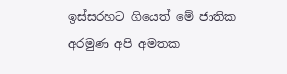ඉස්සරහට ගියෙත් මේ ජාතික අරමුණ අපි අමතක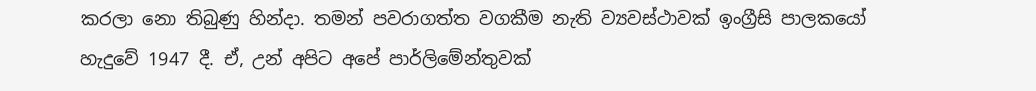කරලා නො තිබුණු හින්දා. තමන් පවරාගත්ත වගකීම නැති ව්‍යවස්ථාවක් ඉංග්‍රීසි පාලකයෝ හැදුවේ 1947 දී. ඒ, උන් අපිට අපේ පාර්ලිමේන්තුවක්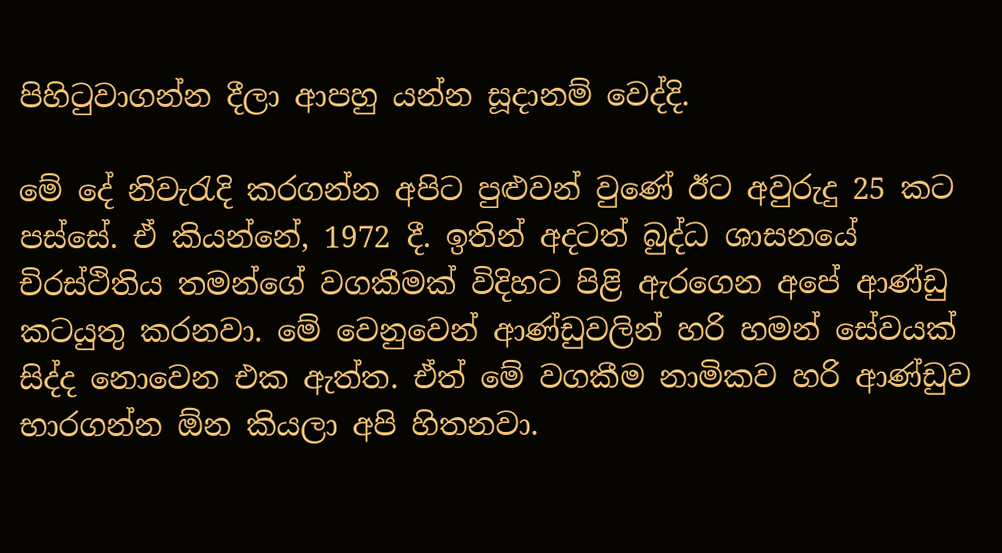පිහිටුවාගන්න දීලා ආපහු යන්න සූදානම් වෙද්දි.

මේ දේ නිවැරැදි කරගන්න අපිට පුළුවන් වුණේ ඊට අවුරුදු 25 කට පස්සේ. ඒ කියන්නේ, 1972 දී. ඉතින් අදටත් බුද්ධ ශාසනයේ චිරස්ථිතිය තමන්ගේ වගකීමක් විදිහට පිළි ඇරගෙන අපේ ආණ්ඩු කටයුතු කරනවා. මේ වෙනුවෙන් ආණ්ඩුවලින් හරි හමන් සේවයක් සිද්ද නොවෙන එක ඇත්ත. ඒත් මේ වගකීම නාමිකව හරි ආණ්ඩුව භාරගන්න ඕන කියලා අපි හිතනවා.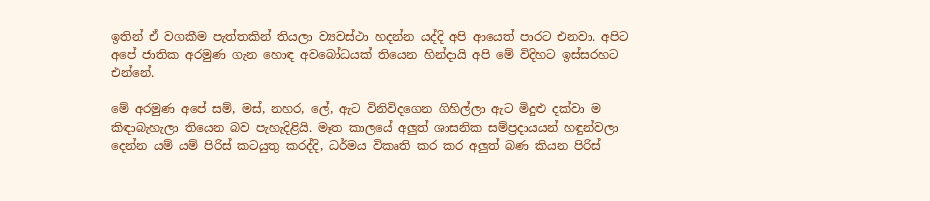ඉතින් ඒ වගකීම පැත්තකින් තියලා ව්‍යවස්ථා හදන්න යද්දි අපි ආයෙත් පාරට එනවා. අපිට අපේ ජාතික අරමුණ ගැන හොඳ අවබෝධයක් තියෙන හින්දායි අපි මේ විදිහට ඉස්සරහට එන්නේ.

මේ අරමුණ අපේ සම්, මස්, නහර, ලේ, ඇට විනිවිදගෙන ගිහිල්ලා ඇට මිදුළු දක්වා ම කිඳාබැහැලා තියෙන බව පැහැදිළියි. මෑත කාලයේ අලුත් ශාසනික සම්ප්‍රදායයන් හඳුන්වලා දෙන්න යම් යම් පිරිස් කටයුතු කරද්දි, ධර්මය විකෘති කර කර අලුත් බණ කියන පිරිස්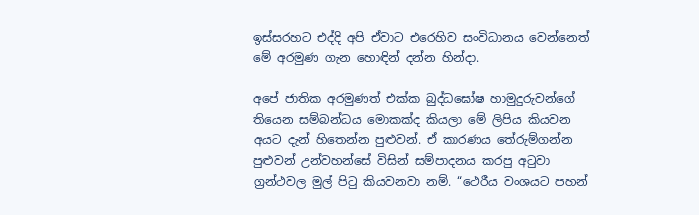ඉස්සරහට එද්දි අපි ඒවාට එරෙහිව සංවිධානය වෙන්නෙත් මේ අරමුණ ගැන හොඳින් දන්න හින්දා.

අපේ ජාතික අරමුණත් එක්ක බුද්ධඝෝෂ හාමුදුරුවන්ගේ තියෙන සම්බන්ධය මොකක්ද කියලා මේ ලිපිය කියවන අයට දැන් හිතෙන්න පුළුවන්. ඒ කාරණය තේරුම්ගන්න පුළුවන් උන්වහන්සේ විසින් සම්පාදනය කරපු අටුවා ග්‍රන්ථවල මුල් පිටු කියවනවා නම්. “ථෙරීය වංශයට පහන්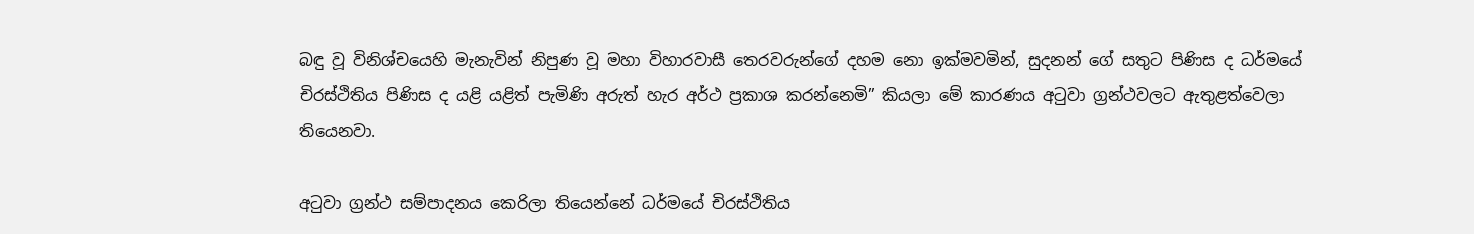බඳු වූ විනිශ්චයෙහි මැනැවින් නිපුණ වූ මහා විහාරවාසී තෙරවරුන්ගේ දහම නො ඉක්මවමින්, සුදනන් ගේ සතුට පිණිස ද ධර්මයේ චිරස්ථිතිය පිණිස ද යළි යළිත් පැමිණි අරුත් හැර අර්ථ ප්‍රකාශ කරන්නෙමි” කියලා මේ කාරණය අටුවා ග්‍රන්ථවලට ඇතුළත්වෙලා තියෙනවා.

අටුවා ග්‍රන්ථ සම්පාදනය කෙරිලා තියෙන්නේ ධර්මයේ චිරස්ථිතිය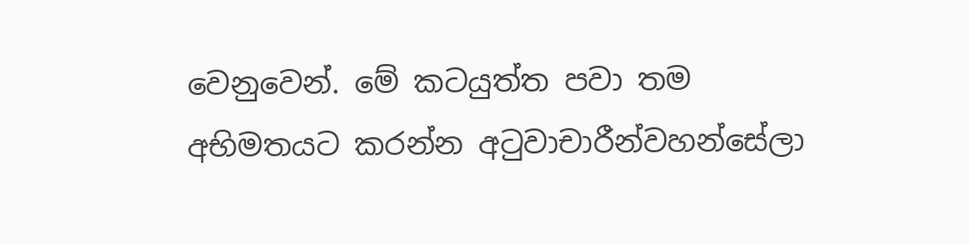වෙනුවෙන්. මේ කටයුත්ත පවා තම අභිමතයට කරන්න අටුවාචාරීන්වහන්සේලා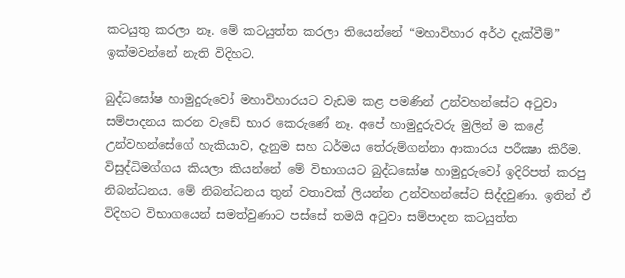කටයුතු කරලා නෑ. මේ කටයුත්ත කරලා තියෙන්නේ “මහාවිහාර අර්ථ දැක්වීම්” ඉක්මවන්නේ නැති විදිහට.

බුද්ධඝෝෂ හාමුදුරුවෝ මහාවිහාරයට වැඩම කළ පමණින් උන්වහන්සේට අටුවා සම්පාදනය කරන වැඩේ භාර කෙරුණේ නෑ. අපේ හාමුදුරුවරු මුලින් ම කළේ උන්වහන්සේගේ හැකියාව, දැනුම සහ ධර්මය තේරුම්ගන්නා ආකාරය පරීක්‍ෂා කිරීම. විසුද්ධිමග්ගය කියලා කියන්නේ මේ විභාග‍යට බුද්ධඝෝෂ හාමුදුරුවෝ ඉදිරිපත් කරපු නිබන්ධනය. මේ නිබන්ධනය තුන් වතාවක් ලියන්න උන්වහන්සේට සිද්දවුණා. ඉතින් ඒ විදිහට විභාගයෙන් සමත්වුණාට පස්සේ තමයි අටුවා සම්පාදන කටයුත්ත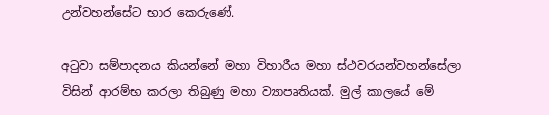උන්වහන්සේට භාර කෙරුණේ.

අටුවා සම්පාදනය කියන්නේ මහා විහාරීය මහා ස්ථවරයන්වහන්සේලා විසින් ආරම්භ කරලා තිබුණු මහා ව්‍යාපෘතියක්. මුල් කාලයේ මේ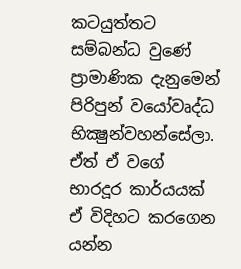කටයුත්තට සම්බන්ධ වුණේ ප්‍රාමාණික දැනුමෙන් පිරිපුන් වයෝවෘද්ධ භික්‍ෂුන්වහන්සේලා. ඒත් ඒ වගේ භාරදූර කාර්යයක් ඒ විදිහට කරගෙන යන්න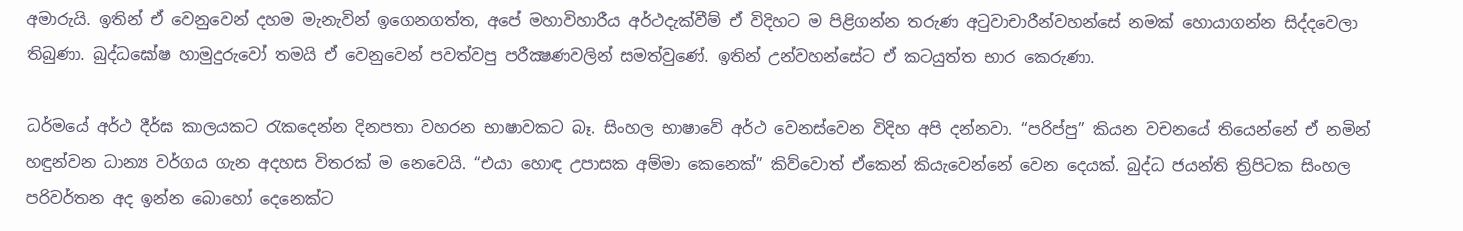අමාරුයි. ඉතින් ඒ වෙනුවෙන් දහම මැනැවින් ඉගෙනගත්ත, අපේ මහාවිහාරීය අර්ථදැක්වීම් ඒ විදිහට ම පිළිගන්න තරුණ අටුවාචාරීන්වහන්සේ නමක් හොයාගන්න සිද්දවෙලා තිබුණා. බුද්ධඝෝෂ හාමුදුරුවෝ තමයි ඒ වෙනුවෙන් පවත්වපු පරීක්‍ෂණවලින් සමත්වුණේ. ඉතින් උන්වහන්සේට ඒ කටයුත්ත භාර කෙරුණා.

ධර්මයේ අර්ථ දීර්ඝ කාලයකට රැකදෙන්න දිනපතා වහරන භාෂාවකට බෑ. සිංහල භාෂාවේ අර්ථ වෙනස්වෙන විදිහ අපි දන්නවා. “පරිප්පු” කියන වචනයේ තියෙන්නේ ඒ නමින් හඳුන්වන ධාන්‍ය වර්ගය ගැන අදහස විතරක් ම නෙවෙයි. “එයා හොඳ උපාසක අම්මා කෙනෙක්” කිව්වොත් ඒකෙන් කියැවෙන්නේ වෙන දෙයක්. බුද්ධ ජයන්ති ත්‍රිපිටක සිංහල පරිවර්තන අද ඉන්න බොහෝ දෙනෙක්ට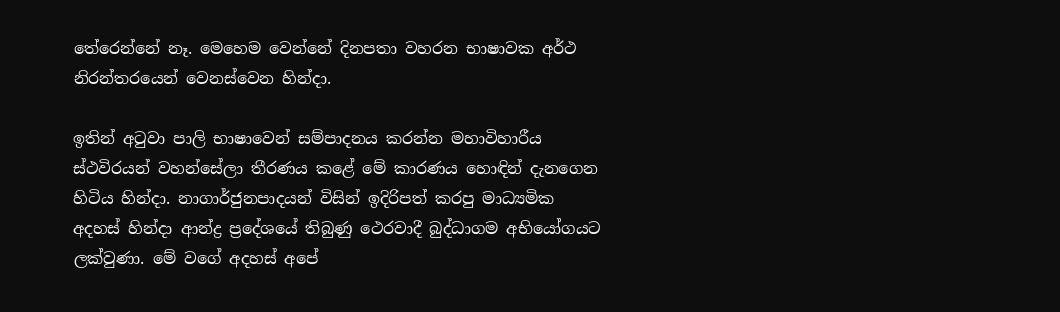තේරෙන්නේ නෑ. මෙහෙම වෙන්නේ දිනපතා වහරන භාෂාවක අර්ථ නිරන්තරයෙන් වෙනස්වෙන හින්දා.

ඉතින් අටුවා පාලි භාෂාවෙන් සම්පාදනය කරන්න මහාවිහාරීය ස්ථවිරයන් වහන්සේලා තීරණය කළේ මේ කාරණය හොඳින් දැනගෙන හිටිය හින්දා. නාගාර්ජුනපාදයන් විසින් ඉදිරිපත් කරපු මාධ්‍යමික අදහස් හින්දා ආන්ද්‍ර ප්‍රදේශයේ තිබුණු ථෙරවාදී බුද්ධාගම අභියෝගයට ලක්වුණා. මේ වගේ අදහස් අපේ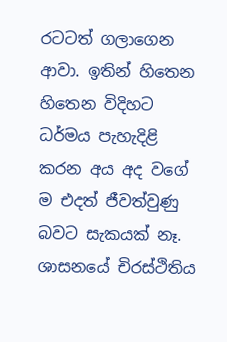රටටත් ගලාගෙන ආවා. ඉතින් හිතෙන හිතෙන විදිහට ධර්මය පැහැදිළි කරන අය අද වගේ ම එදත් ජීවත්වුණු බවට සැකයක් නෑ. ශාසනයේ චිරස්ථිතිය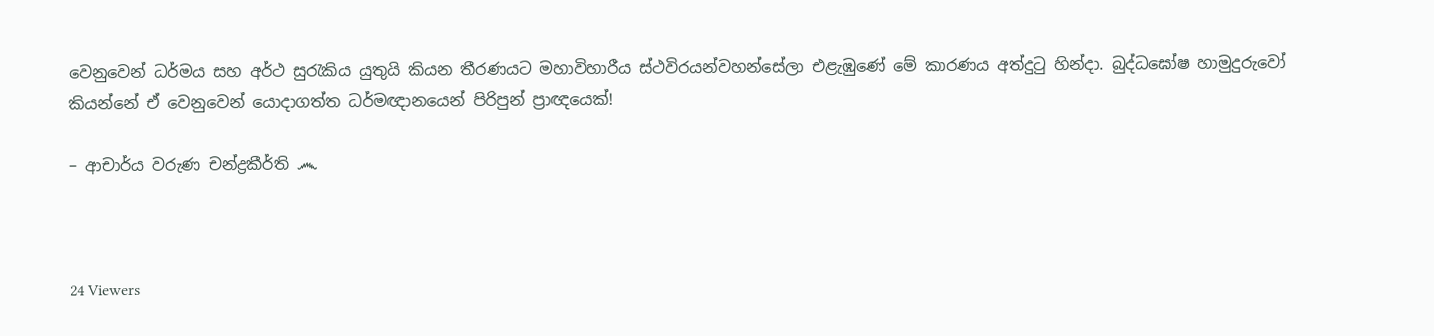වෙනුවෙන් ධර්මය සහ අර්ථ සුරැකිය යුතුයි කියන තීරණයට මහාවිහාරීය ස්ථවිරයන්වහන්සේලා එළැඹුණේ මේ කාරණය අත්දුටු හින්දා. බුද්ධඝෝෂ හාමුදුරුවෝ කියන්නේ ඒ වෙනුවෙන් යොදාගත්ත ධර්මඥානයෙන් පිරිපුන් ප්‍රාඥයෙක්!

– ආචාර්ය වරුණ චන්ද්‍රකීර්ති ෴



24 Viewers